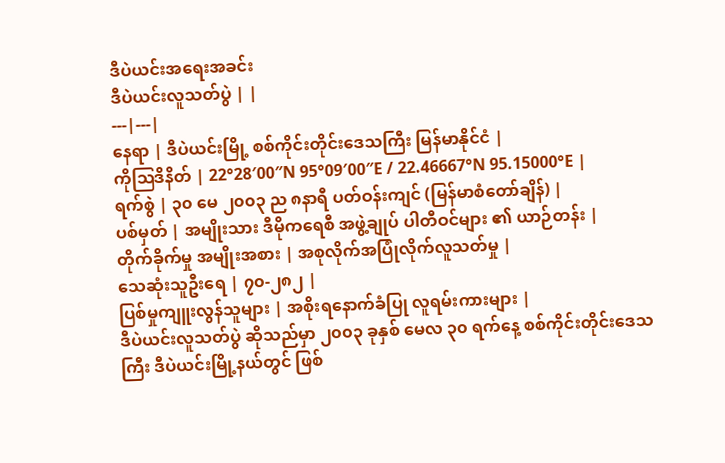ဒီပဲယင်းအရေးအခင်း
ဒီပဲယင်းလူသတ်ပွဲ | |
---|---|
နေရာ | ဒီပဲယင်းမြို့ စစ်ကိုင်းတိုင်းဒေသကြီး မြန်မာနိုင်ငံ |
ကိုဩဒိနိတ် | 22°28′00″N 95°09′00″E / 22.46667°N 95.15000°E |
ရက်စွဲ | ၃၀ မေ ၂၀၀၃ ည ၈နာရီ ပတ်ဝန်းကျင် (မြန်မာစံတော်ချိန်) |
ပစ်မှတ် | အမျိုးသား ဒီမိုကရေစီ အဖွဲ့ချုပ် ပါတီဝင်များ ၏ ယာဉ်တန်း |
တိုက်ခိုက်မှု အမျိုးအစား | အစုလိုက်အပြုံလိုက်လူသတ်မှု |
သေဆုံးသူဦးရေ | ၇၀-၂၈၂ |
ပြစ်မှုကျူးလွန်သူများ | အစိုးရနောက်ခံပြု လူရမ်းကားများ |
ဒီပဲယင်းလူသတ်ပွဲ ဆိုသည်မှာ ၂၀၀၃ ခုနှစ် မေလ ၃၀ ရက်နေ့ စစ်ကိုင်းတိုင်းဒေသကြီး ဒီပဲယင်းမြို့နယ်တွင် ဖြစ်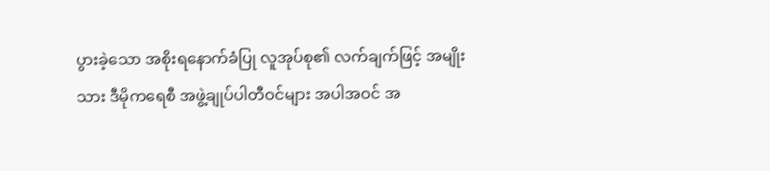ပွားခဲ့သော အစိုးရနောက်ခံပြု လူအုပ်စု၏ လက်ချက်ဖြင့် အမျိုးသား ဒီမိုကရေစီ အဖွဲ့ချုပ်ပါတီဝင်များ အပါအဝင် အ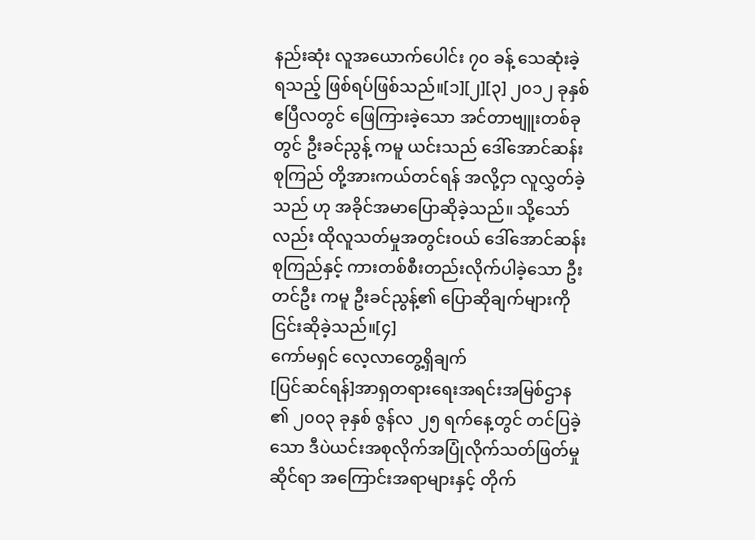နည်းဆုံး လူအယောက်ပေါင်း ၇၀ ခန့် သေဆုံးခဲ့ရသည့် ဖြစ်ရပ်ဖြစ်သည်။[၁][၂][၃] ၂၀၁၂ ခုနှစ် ဧပြီလတွင် ဖြေကြားခဲ့သော အင်တာဗျူးတစ်ခုတွင် ဦးခင်ညွန့် ကမူ ယင်းသည် ဒေါ်အောင်ဆန်းစုကြည် တို့အားကယ်တင်ရန် အလို့ငှာ လူလွှတ်ခဲ့သည် ဟု အခိုင်အမာပြောဆိုခဲ့သည်။ သို့သော်လည်း ထိုလူသတ်မှုအတွင်းဝယ် ဒေါ်အောင်ဆန်းစုကြည်နှင့် ကားတစ်စီးတည်းလိုက်ပါခဲ့သော ဦးတင်ဦး ကမူ ဦးခင်ညွန့်၏ ပြောဆိုချက်များကို ငြင်းဆိုခဲ့သည်။[၄]
ကော်မရှင် လေ့လာတွေ့ရှိချက်
[ပြင်ဆင်ရန်]အာရှတရားရေးအရင်းအမြစ်ဌာန ၏ ၂၀၀၃ ခုနှစ် ဇွန်လ ၂၅ ရက်နေ့တွင် တင်ပြခဲ့သော ဒီပဲယင်းအစုလိုက်အပြုံလိုက်သတ်ဖြတ်မှုဆိုင်ရာ အကြောင်းအရာများနှင့် တိုက်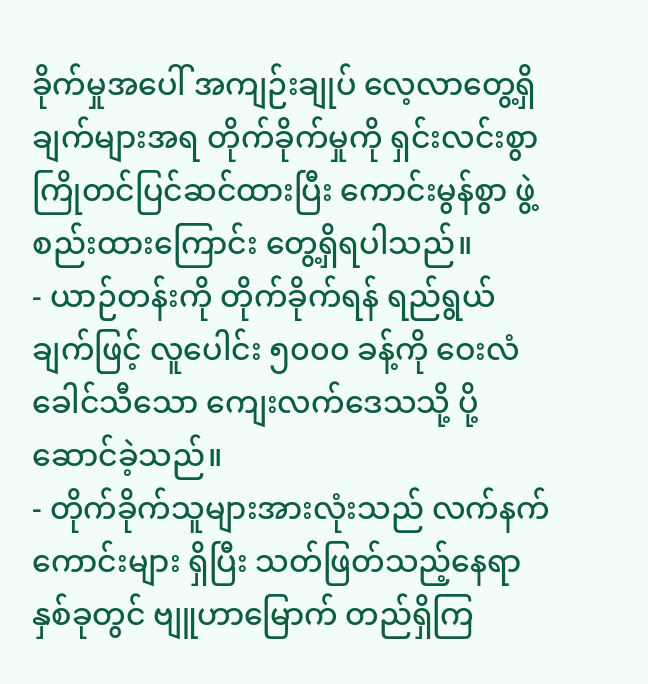ခိုက်မှုအပေါ် အကျဉ်းချုပ် လေ့လာတွေ့ရှိချက်များအရ တိုက်ခိုက်မှုကို ရှင်းလင်းစွာ ကြိုတင်ပြင်ဆင်ထားပြီး ကောင်းမွန်စွာ ဖွဲ့စည်းထားကြောင်း တွေ့ရှိရပါသည်။
- ယာဉ်တန်းကို တိုက်ခိုက်ရန် ရည်ရွယ်ချက်ဖြင့် လူပေါင်း ၅၀၀၀ ခန့်ကို ဝေးလံခေါင်သီသော ကျေးလက်ဒေသသို့ ပို့ဆောင်ခဲ့သည်။
- တိုက်ခိုက်သူများအားလုံးသည် လက်နက်ကောင်းများ ရှိပြီး သတ်ဖြတ်သည့်နေရာ နှစ်ခုတွင် ဗျူဟာမြောက် တည်ရှိကြ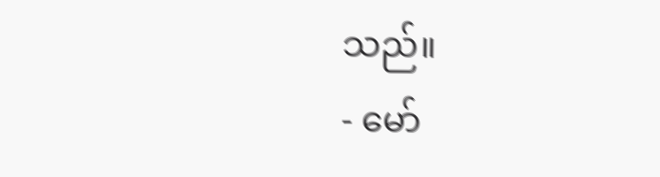သည်။
- မော်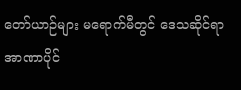တော်ယာဉ်များ မရောက်မီတွင် ဒေသဆိုင်ရာ အာဏာပိုင်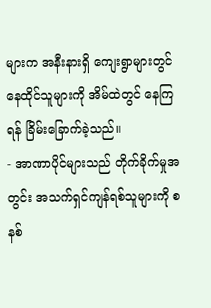များက အနီးနားရှိ ကျေးရွာများတွင် နေထိုင်သူများကို အိမ်ထဲတွင် နေကြရန် ခြိမ်းခြောက်ခဲ့သည်။
- အာဏာပိုင်များသည် တိုက်ခိုက်မှုအတွင်း အသက်ရှင်ကျန်ရစ်သူများကို စနစ်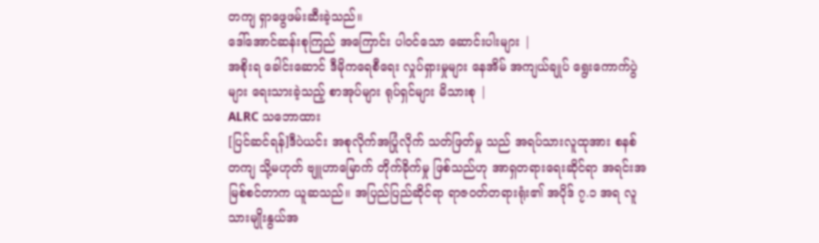တကျ ရှာဖွေဖမ်းဆီးခဲ့သည်။
ဒေါ်အောင်ဆန်းစုကြည် အကြောင်း ပါဝင်သော ဆောင်းပါးများ |
အစိုးရ ခေါင်းဆောင် ဒီမိုကရေစီရေး လှုပ်ရှားမှုများ နေအိမ် အကျယ်ချုပ် ရွေးကောက်ပွဲများ ရေးသားခဲ့သည့် စာအုပ်များ ရုပ်ရှင်များ မိသားစု |
ALRC သဘောထား
[ပြင်ဆင်ရန်]ဒီပဲယင်း အစုလိုက်အပြုံလိုက် သတ်ဖြတ်မှု သည် အရပ်သားလူထုအား စနစ်တကျ သို့မဟုတ် ဗျူဟာမြောက် တိုက်ခိုက်မှု ဖြစ်သည်ဟု အာရှတရားရေးဆိုင်ရာ အရင်းအမြစ်စင်တာက ယူဆသည်။ အပြည်ပြည်ဆိုင်ရာ ရာဇဝတ်တရားရုံး၏ အပိုဒ် ၇.၁ အရ လူသားမျိုးနွယ်အ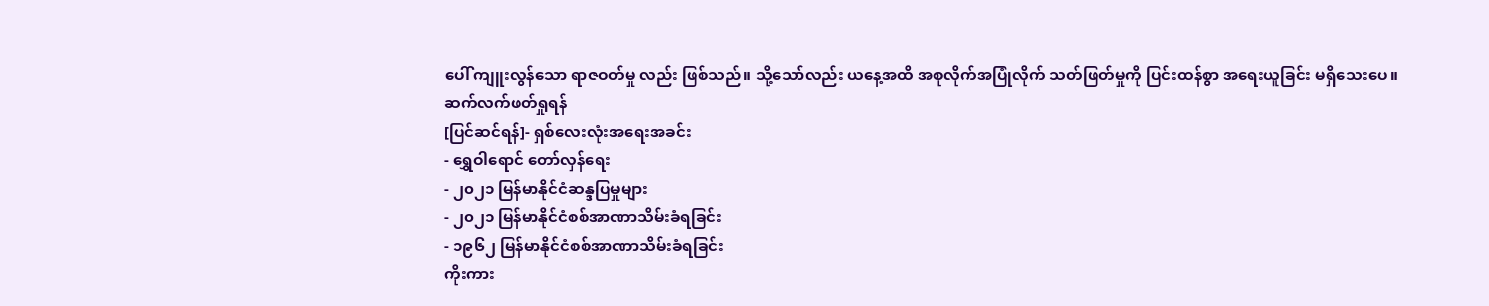ပေါ် ကျူးလွန်သော ရာဇဝတ်မှု လည်း ဖြစ်သည်။ သို့သော်လည်း ယနေ့အထိ အစုလိုက်အပြုံလိုက် သတ်ဖြတ်မှုကို ပြင်းထန်စွာ အရေးယူခြင်း မရှိသေးပေ။
ဆက်လက်ဖတ်ရှုရန်
[ပြင်ဆင်ရန်]- ရှစ်လေးလုံးအရေးအခင်း
- ရွှေဝါရောင် တော်လှန်ရေး
- ၂၀၂၁ မြန်မာနိုင်ငံဆန္ဒပြမှုများ
- ၂၀၂၁ မြန်မာနိုင်ငံစစ်အာဏာသိမ်းခံရခြင်း
- ၁၉၆၂ မြန်မာနိုင်ငံစစ်အာဏာသိမ်းခံရခြင်း
ကိုးကား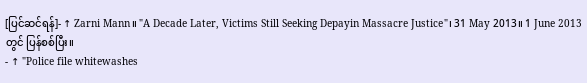[ပြင်ဆင်ရန်]- ↑ Zarni Mann။ "A Decade Later, Victims Still Seeking Depayin Massacre Justice"၊ 31 May 2013။ 1 June 2013 တွင် ပြန်စစ်ပြီး။
- ↑ "Police file whitewashes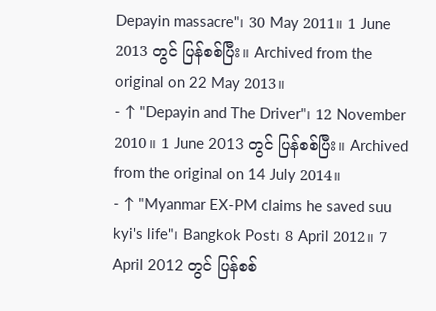Depayin massacre"၊ 30 May 2011။ 1 June 2013 တွင် ပြန်စစ်ပြီး။ Archived from the original on 22 May 2013။
- ↑ "Depayin and The Driver"၊ 12 November 2010။ 1 June 2013 တွင် ပြန်စစ်ပြီး။ Archived from the original on 14 July 2014။
- ↑ "Myanmar EX-PM claims he saved suu kyi's life"၊ Bangkok Post၊ 8 April 2012။ 7 April 2012 တွင် ပြန်စစ်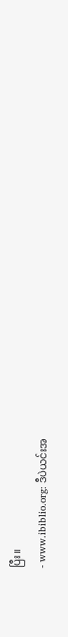ပြီး။
- www.ibiblio.org: ဒီပဲယင်းအ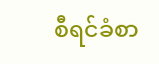စီရင်ခံစာ